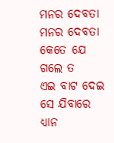ମନର ଦେବତା
ମନର ଦେବତା
କେତେ ଯେ ଗଲେ ତ
ଏଇ ବାଟ ଦେଇ
ସେ ଯିବାରେ ଧ୍ୟାନ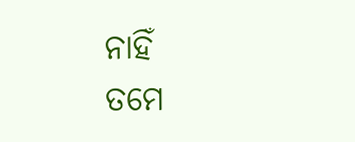ନାହିଁ
ତମେ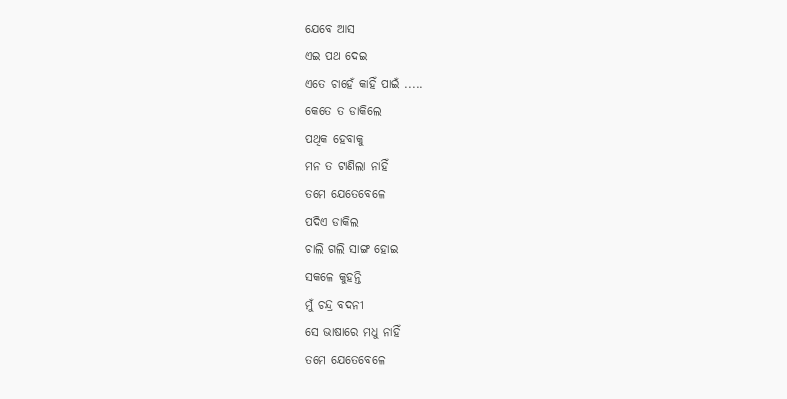ଯେବେ ଆସ
ଏଇ ପଥ ଦେଇ
ଏତେ ଚାହେଁ କାହିଁ ପାଇଁ .....
କେତେ ତ ଡାକିଲେ
ପଥିକ ହେବାକୁ
ମନ ତ ଟାଣିଲା ନାହିଁ
ତମେ ଯେତେବେଳେ
ପଦିଏ ଡାକିଲ
ଚାଲି ଗଲି ସାଙ୍ଗ ହୋଇ
ସକଳେ କୁହନ୍ତି
ମୁଁ ଚନ୍ଦ୍ର ବଦନୀ
ସେ ଭାଷାରେ ମଧୁ ନାହିଁ
ତମେ ଯେତେବେଳେ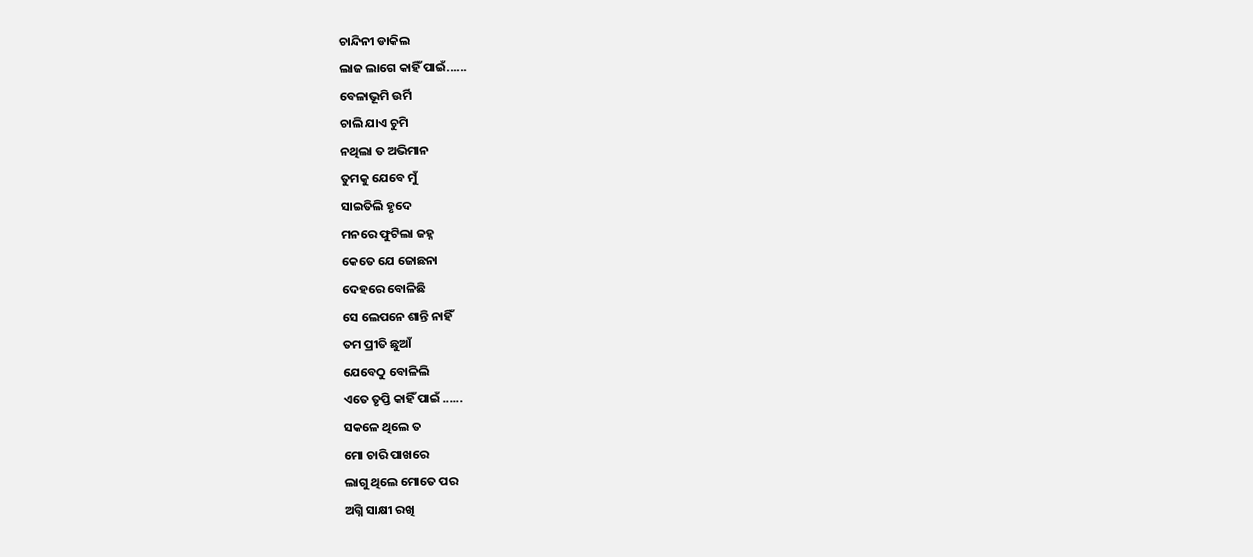ଚାନ୍ଦିନୀ ଡାକିଲ
ଲାଜ ଲାଗେ କାହିଁ ପାଇଁ......
ବେଳାଭୂମି ଉର୍ମି
ଚାଲି ଯାଏ ଚୁମି
ନଥିଲା ତ ଅଭିମାନ
ତୁମକୁ ଯେବେ ମୁଁ
ସାଇତିଲି ହୃଦେ
ମନରେ ଫୁଟିଲା ଜହ୍ନ
କେତେ ଯେ ଜୋଛନା
ଦେହରେ ବୋଳିଛି
ସେ ଲେପନେ ଶାନ୍ତି ନାହିଁ
ତମ ପ୍ରୀତି ଛୁଆଁ
ଯେବେଠୁ ବୋଳିଲି
ଏତେ ତୃପ୍ତି କାହିଁ ପାଇଁ ......
ସକଳେ ଥିଲେ ତ
ମୋ ଚାରି ପାଖରେ
ଲାଗୁ ଥିଲେ ମୋତେ ପର
ଅଗ୍ନି ସାକ୍ଷୀ ରଖି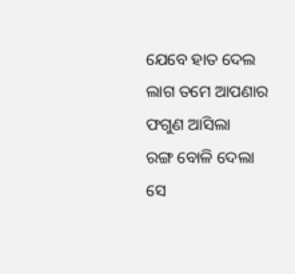ଯେବେ ହାତ ଦେଲ
ଲାଗ ତମେ ଆପଣାର
ଫଗୁଣ ଆସିଲା
ରଙ୍ଗ ବୋଳି ଦେଲା
ସେ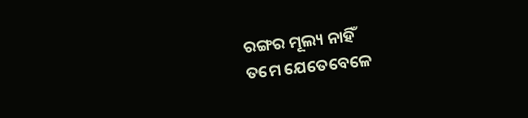ରଙ୍ଗର ମୂଲ୍ୟ ନାହିଁ
ତମେ ଯେତେବେଳେ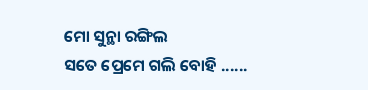ମୋ ସୁନ୍ଥା ରଙ୍ଗିଲ
ସତେ ପ୍ରେମେ ଗଲି ବୋହି ......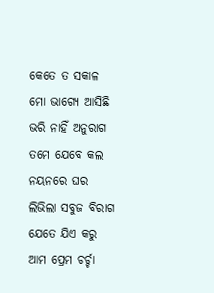କେତେ ତ ସକାଳ
ମୋ ଭାଗ୍ୟେ ଆସିଛି
ଭରି ନାହିଁ ଅନୁରାଗ
ତମେ ଯେବେ କଲ
ନୟନରେ ଘର
ଲିଭିଲା ସବୁଜ ବିରାଗ
ଯେତେ ଯିଏ କରୁ
ଆମ ପ୍ରେମ ଚର୍ଚ୍ଚା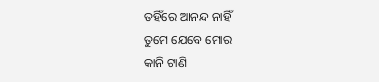ତହିଁରେ ଆନନ୍ଦ ନାହିଁ
ତୁମେ ଯେବେ ମୋର
କାନି ଟାଣି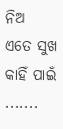ନିଅ
ଏତେ ସୁଖ କାହିଁ ପାଇଁ .......